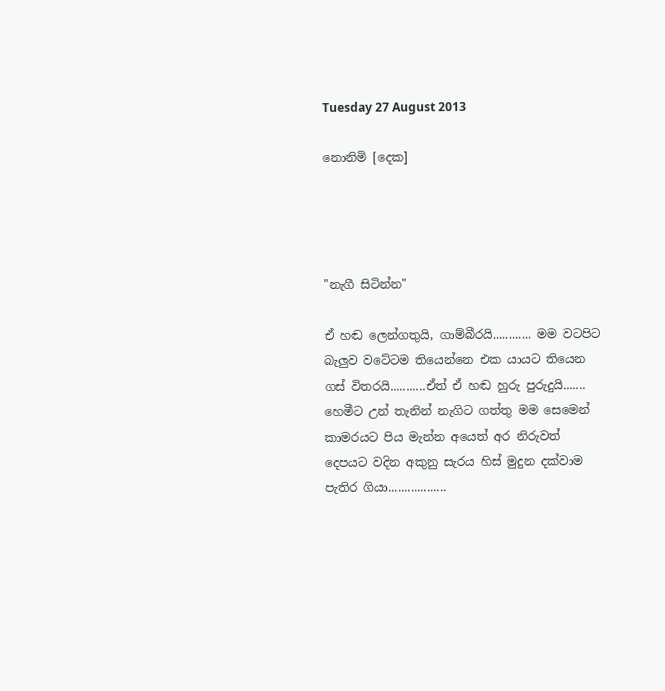Tuesday 27 August 2013

නොනිමි [දෙක]




"නැගී සිටින්න"

ඒ හඬ ලෙන්ගතුයි, ගාම්බීරයි............ මම වටපිට බැලුව වටේටම තියෙන්නෙ එක යායට තියෙන ගස් විතරයි...........ඒත් ඒ හඬ හුරු පුරුදුයි.......
හෙමීට උන් තැනින් නැගිට ගත්තු මම සෙමෙන් කාමරයට පිය මැන්න අයෙත් අර නිරුවත් දෙපයට වදින අකුනු සැරය හිස් මුදුන දක්වාම පැතිර ගියා..................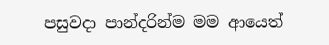පසුවදා පාන්දරින්ම මම ආයෙත්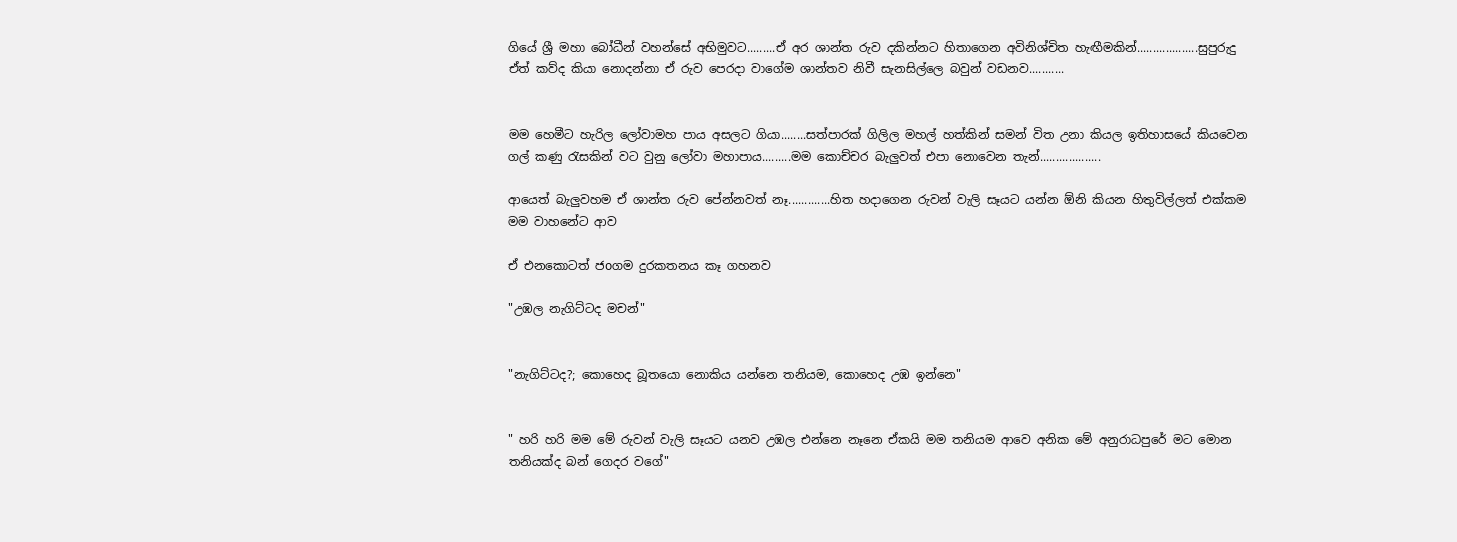ගියේ ශ්‍රී මහා බෝධීන් වහන්සේ අභිමුවට.........ඒ අර ශාන්ත රුව දකින්නට හිතාගෙන අවිනිශ්චිත හැඟීමකින්...................සුපුරුදු ඒත් කව්ද කියා නොදන්නා ඒ රුව පෙරදා වාගේම ශාන්තව නිවී සැනසිල්ලෙ බවුන් වඩනව...........


මම හෙමීට හැරිල ලෝවාමහ පාය අසලට ගියා........සත්පාරක් ගිලිල මහල් හත්කින් සමන් විත උනා කියල ඉතිහාසයේ කියවෙන ගල් කණු රැසකින් වට වුනු ලෝවා මහාපාය.........මම කොච්චර බැලුවත් එපා නොවෙන තැන්...................

ආයෙත් බැලුවහම ඒ ශාන්ත රුව පේන්නවත් නෑ.............හිත හදාගෙන රුවන් වැලි සෑයට යන්න ඕනි කියන හිතුවිල්ලත් එක්කම මම වාහනේට ආව

ඒ එනකොටත් ජoගම දුරකතනය කෑ ගහනව

"උඹල නැගිට්ටද මචන්"


"නැගිට්ටද?; කොහෙද බූතයො නොකිය යන්නෙ තනියම, කොහෙද උඹ ඉන්නෙ"


" හරි හරි මම මේ රුවන් වැලි සෑයට යනව උඹල එන්නෙ නෑනෙ ඒකයි මම තනියම ආවෙ අනික මේ අනුරාධපුරේ මට මොන තනියක්ද බන් ගෙදර වගේ"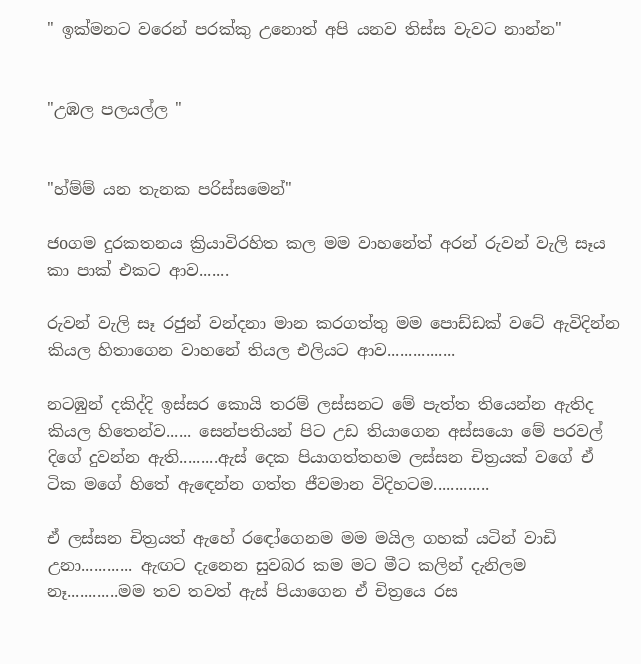" ඉක්මනට වරෙන් පරක්කු උනොත් අපි යනව තිස්ස වැවට නාන්න"


"උඹල පලයල්ල "


"හ්ම්ම් යන තැනක පරිස්සමෙන්"

ජoගම දුරකතනය ක්‍රියාවිරහිත කල මම වාහනේත් අරන් රුවන් වැලි සෑය කා පාක් එකට ආව.......

රුවන් වැලි සෑ රජුන් වන්දනා මාන කරගත්තු මම පොඩ්ඩක් වටේ ඇවිදින්න කියල හිතාගෙන වාහනේ තියල එලියට ආව................

නටඹුන් දකිද්දි ඉස්සර කොයි තරම් ලස්සනට මේ පැත්ත තියෙන්න ඇතිද කියල හිතෙන්ව...... සෙන්පතියන් පිට උඩ තියාගෙන අස්සයො මේ පරවල් දිගේ දුවන්න ඇති.........ඇස් දෙක පියාගත්තහම ලස්සන චිත්‍රයක් වගේ ඒ ටික මගේ හිතේ ඇඳෙන්න ගත්ත ජීවමාන විදිහටම.............

ඒ ලස්සන චිත්‍රයත් ඇහේ රඳෝගෙනම මම මයිල ගහක් යටින් වාඩි උනා............ ඇඟට දැනෙන සුවබර කම මට මීට කලින් දැනිලම නෑ............මම තව තවත් ඇස් පියාගෙන ඒ චිත්‍රයෙ රස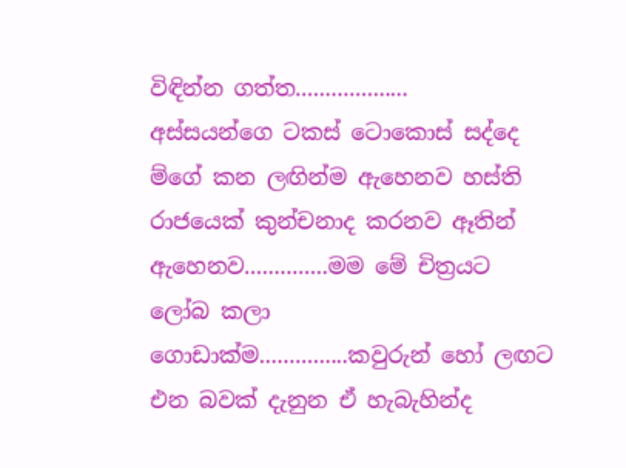විඳින්න ගත්ත...................
අස්සයන්ගෙ ටකස් ටොකොස් සද්දෙ ම්ගේ කන ලඟින්ම ඇහෙනව හස්ති රාජයෙක් කුන්චනාද කරනව ඈතින් ඇහෙනව..............මම මේ චිත්‍රයට ලෝබ කලා ගොඩාක්ම...............කවුරුන් හෝ ලඟට එන බවක් දැනුන ඒ හැබැහින්ද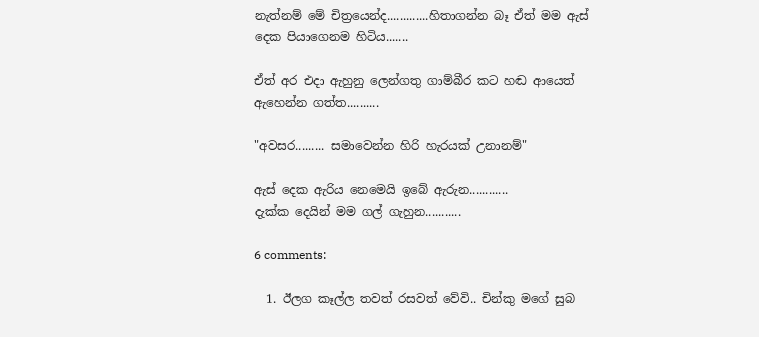නැත්නම් මේ චිත්‍රයෙන්ද.............හිතාගන්න බෑ ඒත් මම ඇස් දෙක පියාගෙනම හිටිය.......

ඒත් අර එදා ඇහුනු ලෙන්ගතු ගාම්බීර කට හඬ ආයෙත් ඇහෙන්න ගත්ත..........

"අවසර......... සමාවෙන්න හිරි හැරයක් උනානම්"

ඇස් දෙක ඇරිය නෙමෙයි ඉබේ ඇරුන............
දැක්ක දෙයින් මම ගල් ගැහුන...........

6 comments:

  1. ඊලග කෑල්ල තවත් රසවත් වේවි.. චින්කු මගේ සුබ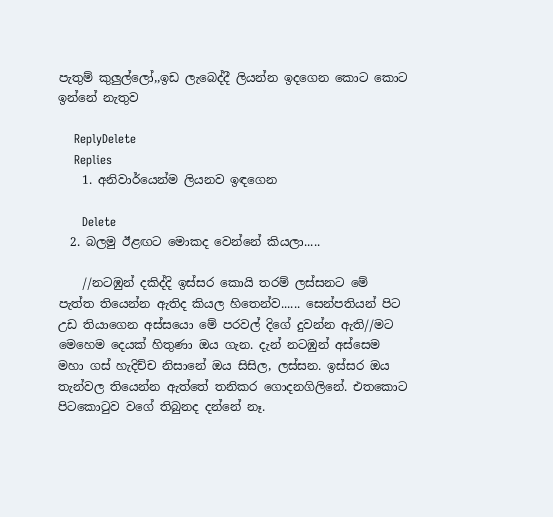පැතුම් කුලුල්ලෝ,,ඉඩ ලැබෙද්දී ලියන්න ඉදගෙන කොට කොට ඉන්නේ නැතුව

    ReplyDelete
    Replies
    1. අනිවාර්යෙන්ම ලියනව ඉඳගෙන

      Delete
  2. බලමු ඊළඟට මොකද වෙන්නේ කියලා.....

    //නටඹුන් දකිද්දි ඉස්සර කොයි තරම් ලස්සනට මේ පැත්ත තියෙන්න ඇතිද කියල හිතෙන්ව...... සෙන්පතියන් පිට උඩ තියාගෙන අස්සයො මේ පරවල් දිගේ දුවන්න ඇති//මට මෙහෙම දෙයක් හිතුණා ඔය ගැන. දැන් නටඹුන් අස්සෙම මහා ගස් හැදිච්ච නිසානේ ඔය සිසිල, ලස්සන. ඉස්සර ඔය තැන්වල තියෙන්න ඇත්තේ තනිකර ගොදනගිලිනේ. එතකොට පිටකොටුව වගේ තිබුනද දන්නේ නෑ.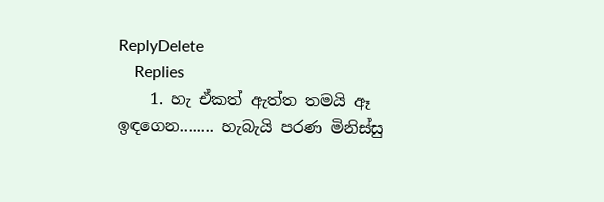ReplyDelete
    Replies
    1. හැ ඒකත් ඇත්ත තමයි ඈ ඉඳගෙන........ හැබැයි පරණ මිනිස්සු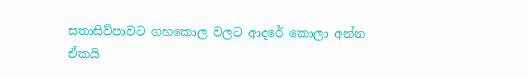සතාසිව්පාවට ගහකොල වලට ආදරේ කොලා අන්න ඒකයි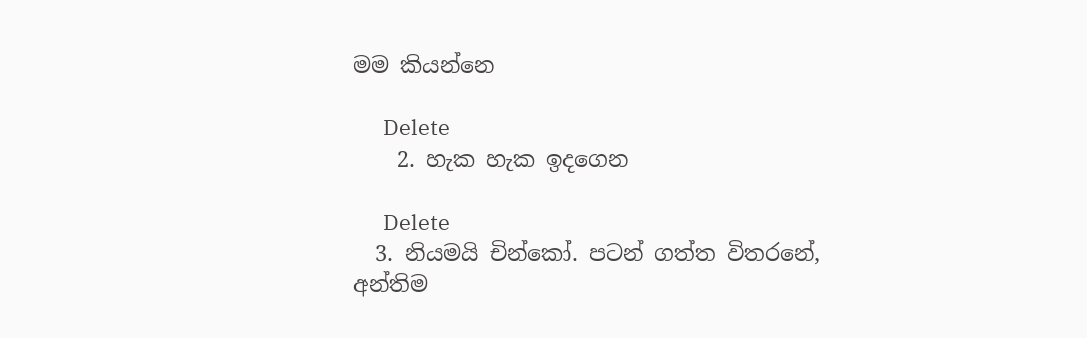මම කියන්නෙ

      Delete
    2. හැක හැක ඉදගෙන

      Delete
  3. නියමයි චින්කෝ. පටන් ගත්ත විතරනේ, අන්තිම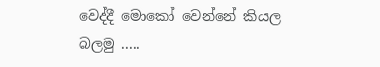වෙද්දී මොකෝ වෙන්නේ කියල බලමු .....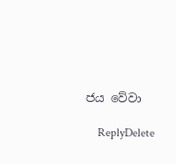ජය වේවා

    ReplyDelete